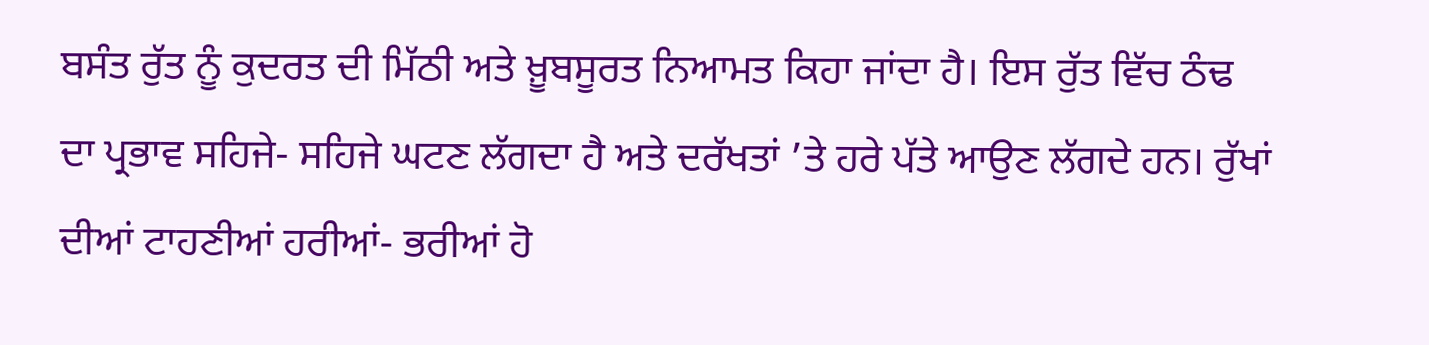ਬਸੰਤ ਰੁੱਤ ਨੂੰ ਕੁਦਰਤ ਦੀ ਮਿੱਠੀ ਅਤੇ ਖ਼ੂਬਸੂਰਤ ਨਿਆਮਤ ਕਿਹਾ ਜਾਂਦਾ ਹੈ। ਇਸ ਰੁੱਤ ਵਿੱਚ ਠੰਢ ਦਾ ਪ੍ਰਭਾਵ ਸਹਿਜੇ- ਸਹਿਜੇ ਘਟਣ ਲੱਗਦਾ ਹੈ ਅਤੇ ਦਰੱਖਤਾਂ ’ਤੇ ਹਰੇ ਪੱਤੇ ਆਉਣ ਲੱਗਦੇ ਹਨ। ਰੁੱਖਾਂ ਦੀਆਂ ਟਾਹਣੀਆਂ ਹਰੀਆਂ- ਭਰੀਆਂ ਹੋ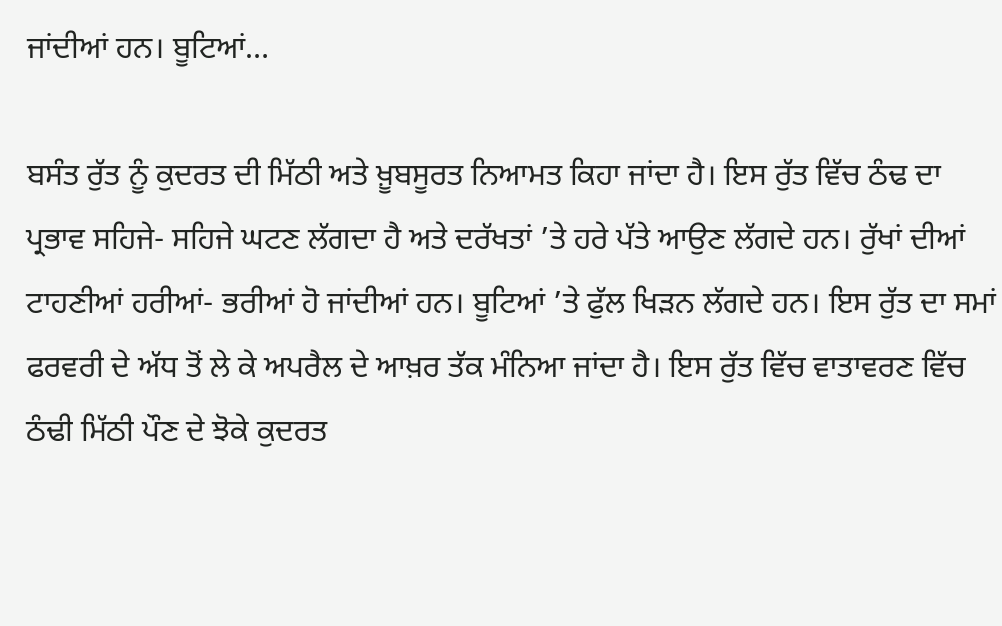ਜਾਂਦੀਆਂ ਹਨ। ਬੂਟਿਆਂ…

ਬਸੰਤ ਰੁੱਤ ਨੂੰ ਕੁਦਰਤ ਦੀ ਮਿੱਠੀ ਅਤੇ ਖ਼ੂਬਸੂਰਤ ਨਿਆਮਤ ਕਿਹਾ ਜਾਂਦਾ ਹੈ। ਇਸ ਰੁੱਤ ਵਿੱਚ ਠੰਢ ਦਾ ਪ੍ਰਭਾਵ ਸਹਿਜੇ- ਸਹਿਜੇ ਘਟਣ ਲੱਗਦਾ ਹੈ ਅਤੇ ਦਰੱਖਤਾਂ ’ਤੇ ਹਰੇ ਪੱਤੇ ਆਉਣ ਲੱਗਦੇ ਹਨ। ਰੁੱਖਾਂ ਦੀਆਂ ਟਾਹਣੀਆਂ ਹਰੀਆਂ- ਭਰੀਆਂ ਹੋ ਜਾਂਦੀਆਂ ਹਨ। ਬੂਟਿਆਂ ’ਤੇ ਫੁੱਲ ਖਿੜਨ ਲੱਗਦੇ ਹਨ। ਇਸ ਰੁੱਤ ਦਾ ਸਮਾਂ ਫਰਵਰੀ ਦੇ ਅੱਧ ਤੋਂ ਲੇ ਕੇ ਅਪਰੈਲ ਦੇ ਆਖ਼ਰ ਤੱਕ ਮੰਨਿਆ ਜਾਂਦਾ ਹੈ। ਇਸ ਰੁੱਤ ਵਿੱਚ ਵਾਤਾਵਰਣ ਵਿੱਚ ਠੰਢੀ ਮਿੱਠੀ ਪੌਣ ਦੇ ਝੋਕੇ ਕੁਦਰਤ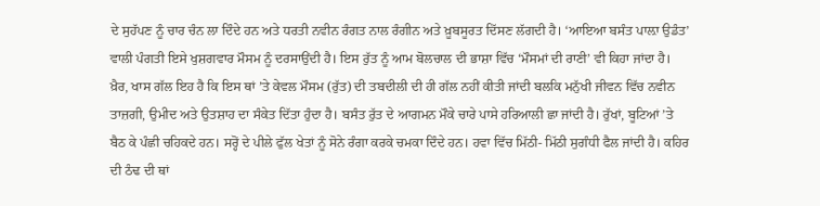ਦੇ ਸੁਹੱਪਣ ਨੂੰ ਚਾਰ ਚੰਨ ਲਾ ਦਿੰਦੇ ਹਨ ਅਤੇ ਧਰਤੀ ਨਵੀਨ ਰੰਗਤ ਨਾਲ ਰੰਗੀਨ ਅਤੇ ਖ਼ੂਬਸੂਰਤ ਦਿੱਸਣ ਲੱਗਦੀ ਹੈ। ‘ਆਇਆ ਬਸੰਤ ਪਾਲ਼ਾ ਉਡੰਤ’ ਵਾਲੀ ਪੰਗਤੀ ਇਸੇ ਖੁਸ਼ਗਵਾਰ ਮੌਸਮ ਨੂੰ ਦਰਸਾਉਂਦੀ ਹੈ। ਇਸ ਰੁੱਤ ਨੂੰ ਆਮ ਬੋਲਚਾਲ ਦੀ ਭਾਸ਼ਾ ਵਿੱਚ ‘ਮੌਸਮਾਂ ਦੀ ਰਾਣੀ’ ਵੀ ਕਿਹਾ ਜਾਂਦਾ ਹੈ।
ਖ਼ੈਰ, ਖਾਸ ਗੱਲ ਇਹ ਹੈ ਕਿ ਇਸ ਥਾਂ ’ਤੇ ਕੇਵਲ ਮੌਸਮ (ਰੁੱਤ) ਦੀ ਤਬਦੀਲੀ ਦੀ ਹੀ ਗੱਲ ਨਹੀਂ ਕੀਤੀ ਜਾਂਦੀ ਬਲਕਿ ਮਨੁੱਖੀ ਜੀਵਨ ਵਿੱਚ ਨਵੀਨ ਤਾਜ਼ਗੀ, ਉਮੀਦ ਅਤੇ ਉਤਸ਼ਾਹ ਦਾ ਸੰਕੇਤ ਦਿੱਤਾ ਹੁੰਦਾ ਹੈ। ਬਸੰਤ ਰੁੱਤ ਦੇ ਆਗਮਨ ਮੌਕੇ ਚਾਰੇ ਪਾਸੇ ਹਰਿਆਲੀ ਛਾ ਜਾਂਦੀ ਹੈ। ਰੁੱਖਾਂ, ਬੂਟਿਆਂ ’ਤੇ ਬੈਠ ਕੇ ਪੰਛੀ ਚਹਿਕਦੇ ਹਨ। ਸਰ੍ਹੋਂ ਦੇ ਪੀਲੇ ਫੁੱਲ ਖੇਤਾਂ ਨੂੰ ਸੋਨੇ ਰੰਗਾ ਕਰਕੇ ਚਮਕਾ ਦਿੰਦੇ ਹਨ। ਹਵਾ ਵਿੱਚ ਮਿੱਠੀ- ਮਿੱਠੀ ਸੁਗੰਧੀ ਫੈਲ ਜਾਂਦੀ ਹੈ। ਕਹਿਰ ਦੀ ਠੰਢ ਦੀ ਥਾਂ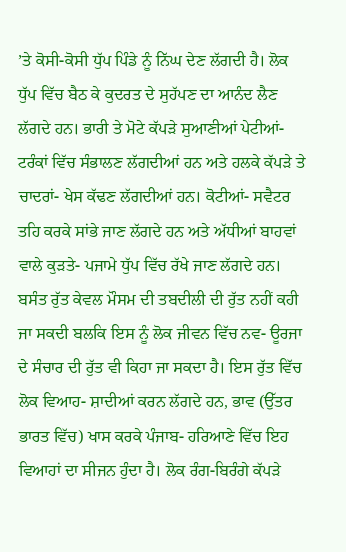’ਤੇ ਕੋਸੀ-ਕੋਸੀ ਧੁੱਪ ਪਿੰਡੇ ਨੂੰ ਨਿੱਘ ਦੇਣ ਲੱਗਦੀ ਹੈ। ਲੋਕ ਧੁੱਪ ਵਿੱਚ ਬੈਠ ਕੇ ਕੁਦਰਤ ਦੇ ਸੁਹੱਪਣ ਦਾ ਆਨੰਦ ਲੈਣ ਲੱਗਦੇ ਹਨ। ਭਾਰੀ ਤੇ ਮੋਟੇ ਕੱਪੜੇ ਸੁਆਣੀਆਂ ਪੇਟੀਆਂ- ਟਰੰਕਾਂ ਵਿੱਚ ਸੰਭਾਲਣ ਲੱਗਦੀਆਂ ਹਨ ਅਤੇ ਹਲਕੇ ਕੱਪੜੇ ਤੇ ਚਾਦਰਾਂ- ਖੇਸ ਕੱਢਣ ਲੱਗਦੀਆਂ ਹਨ। ਕੋਟੀਆਂ- ਸਵੈਟਰ ਤਹਿ ਕਰਕੇ ਸਾਂਭੇ ਜਾਣ ਲੱਗਦੇ ਹਨ ਅਤੇ ਅੱਧੀਆਂ ਬਾਹਵਾਂ ਵਾਲੇ ਕੁੜਤੇ- ਪਜਾਮੇ ਧੁੱਪ ਵਿੱਚ ਰੱਖੇ ਜਾਣ ਲੱਗਦੇ ਹਨ।
ਬਸੰਤ ਰੁੱਤ ਕੇਵਲ ਮੌਸਮ ਦੀ ਤਬਦੀਲੀ ਦੀ ਰੁੱਤ ਨਹੀਂ ਕਹੀ ਜਾ ਸਕਦੀ ਬਲਕਿ ਇਸ ਨੂੰ ਲੋਕ ਜੀਵਨ ਵਿੱਚ ਨਵ- ਊਰਜਾ ਦੇ ਸੰਚਾਰ ਦੀ ਰੁੱਤ ਵੀ ਕਿਹਾ ਜਾ ਸਕਦਾ ਹੈ। ਇਸ ਰੁੱਤ ਵਿੱਚ ਲੋਕ ਵਿਆਹ- ਸ਼ਾਦੀਆਂ ਕਰਨ ਲੱਗਦੇ ਹਨ, ਭਾਵ (ਉੱਤਰ ਭਾਰਤ ਵਿੱਚ) ਖਾਸ ਕਰਕੇ ਪੰਜਾਬ- ਹਰਿਆਣੇ ਵਿੱਚ ਇਹ ਵਿਆਹਾਂ ਦਾ ਸੀਜਨ ਹੁੰਦਾ ਹੈ। ਲੋਕ ਰੰਗ-ਬਿਰੰਗੇ ਕੱਪੜੇ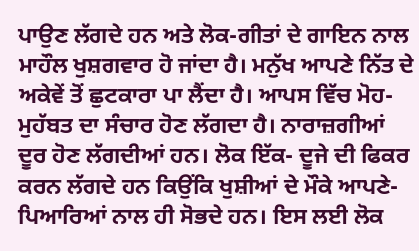ਪਾਉਣ ਲੱਗਦੇ ਹਨ ਅਤੇ ਲੋਕ-ਗੀਤਾਂ ਦੇ ਗਾਇਨ ਨਾਲ ਮਾਹੌਲ ਖੁਸ਼ਗਵਾਰ ਹੋ ਜਾਂਦਾ ਹੈ। ਮਨੁੱਖ ਆਪਣੇ ਨਿੱਤ ਦੇ ਅਕੇਵੇਂ ਤੋਂ ਛੁਟਕਾਰਾ ਪਾ ਲੈਂਦਾ ਹੈ। ਆਪਸ ਵਿੱਚ ਮੋਹ- ਮੁਹੱਬਤ ਦਾ ਸੰਚਾਰ ਹੋਣ ਲੱਗਦਾ ਹੈ। ਨਾਰਾਜ਼ਗੀਆਂ ਦੂਰ ਹੋਣ ਲੱਗਦੀਆਂ ਹਨ। ਲੋਕ ਇੱਕ- ਦੂਜੇ ਦੀ ਫਿਕਰ ਕਰਨ ਲੱਗਦੇ ਹਨ ਕਿਉਂਕਿ ਖੁਸ਼ੀਆਂ ਦੇ ਮੌਕੇ ਆਪਣੇ- ਪਿਆਰਿਆਂ ਨਾਲ ਹੀ ਸੋਭਦੇ ਹਨ। ਇਸ ਲਈ ਲੋਕ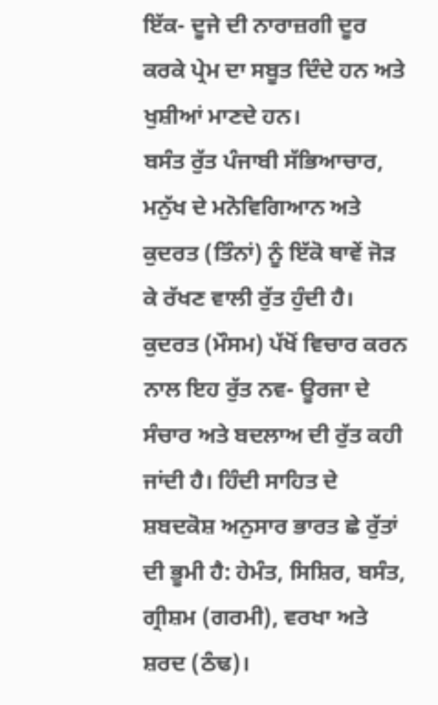ਇੱਕ- ਦੂਜੇ ਦੀ ਨਾਰਾਜ਼ਗੀ ਦੂਰ ਕਰਕੇ ਪ੍ਰੇਮ ਦਾ ਸਬੂਤ ਦਿੰਦੇ ਹਨ ਅਤੇ ਖੁਸ਼ੀਆਂ ਮਾਣਦੇ ਹਨ।
ਬਸੰਤ ਰੁੱਤ ਪੰਜਾਬੀ ਸੱਭਿਆਚਾਰ, ਮਨੁੱਖ ਦੇ ਮਨੋਵਿਗਿਆਨ ਅਤੇ ਕੁਦਰਤ (ਤਿੰਨਾਂ) ਨੂੰ ਇੱਕੋ ਥਾਵੇਂ ਜੋੜ ਕੇ ਰੱਖਣ ਵਾਲੀ ਰੁੱਤ ਹੁੰਦੀ ਹੈ। ਕੁਦਰਤ (ਮੌਸਮ) ਪੱਖੋਂ ਵਿਚਾਰ ਕਰਨ ਨਾਲ ਇਹ ਰੁੱਤ ਨਵ- ਊਰਜਾ ਦੇ ਸੰਚਾਰ ਅਤੇ ਬਦਲਾਅ ਦੀ ਰੁੱਤ ਕਹੀ ਜਾਂਦੀ ਹੈ। ਹਿੰਦੀ ਸਾਹਿਤ ਦੇ ਸ਼ਬਦਕੋਸ਼ ਅਨੁਸਾਰ ਭਾਰਤ ਛੇ ਰੁੱਤਾਂ ਦੀ ਭੂਮੀ ਹੈ: ਹੇਮੰਤ, ਸਿਸ਼ਿਰ, ਬਸੰਤ, ਗ੍ਰੀਸ਼ਮ (ਗਰਮੀ), ਵਰਖਾ ਅਤੇ ਸ਼ਰਦ (ਠੰਢ)।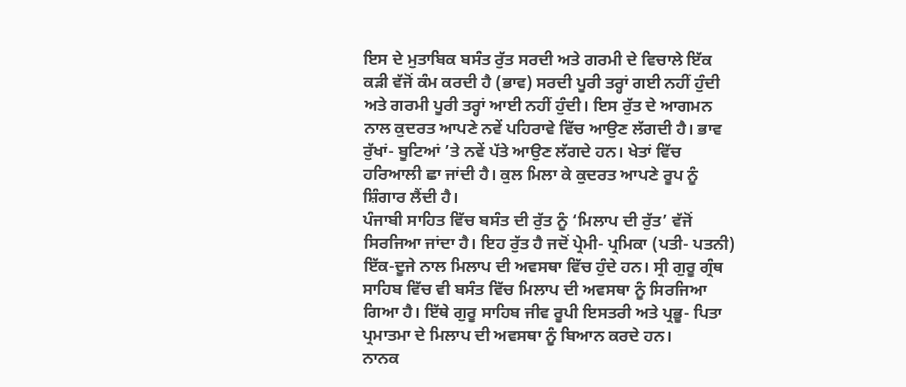ਇਸ ਦੇ ਮੁਤਾਬਿਕ ਬਸੰਤ ਰੁੱਤ ਸਰਦੀ ਅਤੇ ਗਰਮੀ ਦੇ ਵਿਚਾਲੇ ਇੱਕ ਕੜੀ ਵੱਜੋਂ ਕੰਮ ਕਰਦੀ ਹੈ (ਭਾਵ) ਸਰਦੀ ਪੂਰੀ ਤਰ੍ਹਾਂ ਗਈ ਨਹੀਂ ਹੁੰਦੀ ਅਤੇ ਗਰਮੀ ਪੂਰੀ ਤਰ੍ਹਾਂ ਆਈ ਨਹੀਂ ਹੁੰਦੀ। ਇਸ ਰੁੱਤ ਦੇ ਆਗਮਨ ਨਾਲ ਕੁਦਰਤ ਆਪਣੇ ਨਵੇਂ ਪਹਿਰਾਵੇ ਵਿੱਚ ਆਉਣ ਲੱਗਦੀ ਹੈ। ਭਾਵ ਰੁੱਖਾਂ- ਬੂਟਿਆਂ ’ਤੇ ਨਵੇਂ ਪੱਤੇ ਆਉਣ ਲੱਗਦੇ ਹਨ। ਖੇਤਾਂ ਵਿੱਚ ਹਰਿਆਲੀ ਛਾ ਜਾਂਦੀ ਹੈ। ਕੁਲ ਮਿਲਾ ਕੇ ਕੁਦਰਤ ਆਪਣੇ ਰੂਪ ਨੂੰ ਸ਼ਿੰਗਾਰ ਲੈਂਦੀ ਹੈ।
ਪੰਜਾਬੀ ਸਾਹਿਤ ਵਿੱਚ ਬਸੰਤ ਦੀ ਰੁੱਤ ਨੂੰ ‘ਮਿਲਾਪ ਦੀ ਰੁੱਤ’ ਵੱਜੋਂ ਸਿਰਜਿਆ ਜਾਂਦਾ ਹੈ। ਇਹ ਰੁੱਤ ਹੈ ਜਦੋਂ ਪ੍ਰੇਮੀ- ਪ੍ਰਮਿਕਾ (ਪਤੀ- ਪਤਨੀ) ਇੱਕ-ਦੂਜੇ ਨਾਲ ਮਿਲਾਪ ਦੀ ਅਵਸਥਾ ਵਿੱਚ ਹੁੰਦੇ ਹਨ। ਸ੍ਰੀ ਗੁਰੂ ਗ੍ਰੰਥ ਸਾਹਿਬ ਵਿੱਚ ਵੀ ਬਸੰਤ ਵਿੱਚ ਮਿਲਾਪ ਦੀ ਅਵਸਥਾ ਨੂੰ ਸਿਰਜਿਆ ਗਿਆ ਹੈ। ਇੱਥੇ ਗੁਰੂ ਸਾਹਿਬ ਜੀਵ ਰੂਪੀ ਇਸਤਰੀ ਅਤੇ ਪ੍ਰਭੂ- ਪਿਤਾ ਪ੍ਰਮਾਤਮਾ ਦੇ ਮਿਲਾਪ ਦੀ ਅਵਸਥਾ ਨੂੰ ਬਿਆਨ ਕਰਦੇ ਹਨ।
ਨਾਨਕ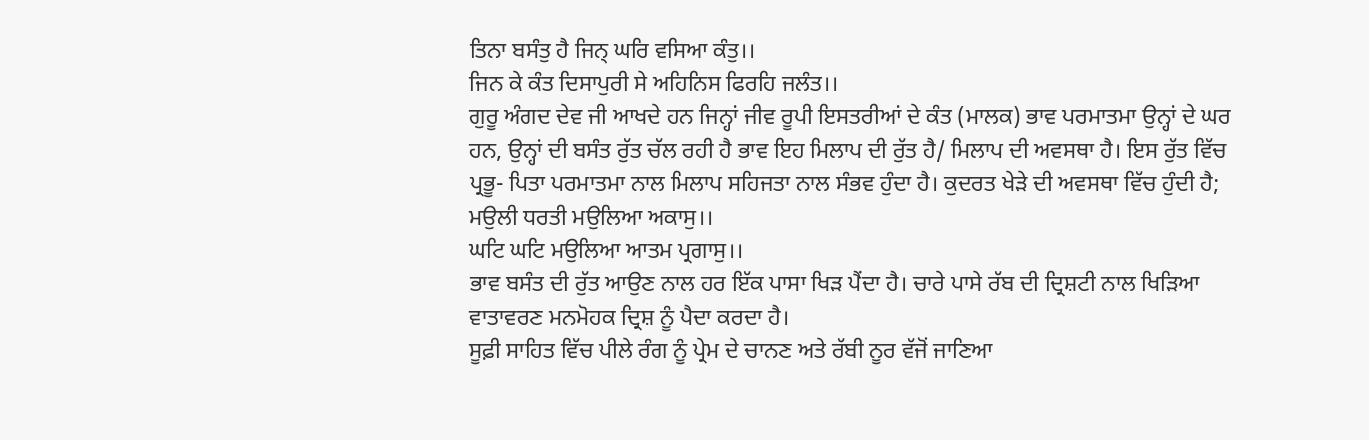ਤਿਨਾ ਬਸੰਤੁ ਹੈ ਜਿਨ੍ ਘਰਿ ਵਸਿਆ ਕੰਤੁ।।
ਜਿਨ ਕੇ ਕੰਤ ਦਿਸਾਪੁਰੀ ਸੇ ਅਹਿਨਿਸ ਫਿਰਹਿ ਜਲੰਤ।।
ਗੁਰੂ ਅੰਗਦ ਦੇਵ ਜੀ ਆਖਦੇ ਹਨ ਜਿਨ੍ਹਾਂ ਜੀਵ ਰੂਪੀ ਇਸਤਰੀਆਂ ਦੇ ਕੰਤ (ਮਾਲਕ) ਭਾਵ ਪਰਮਾਤਮਾ ਉਨ੍ਹਾਂ ਦੇ ਘਰ ਹਨ, ਉਨ੍ਹਾਂ ਦੀ ਬਸੰਤ ਰੁੱਤ ਚੱਲ ਰਹੀ ਹੈ ਭਾਵ ਇਹ ਮਿਲਾਪ ਦੀ ਰੁੱਤ ਹੈ/ ਮਿਲਾਪ ਦੀ ਅਵਸਥਾ ਹੈ। ਇਸ ਰੁੱਤ ਵਿੱਚ ਪ੍ਰਭੂ- ਪਿਤਾ ਪਰਮਾਤਮਾ ਨਾਲ ਮਿਲਾਪ ਸਹਿਜਤਾ ਨਾਲ ਸੰਭਵ ਹੁੰਦਾ ਹੈ। ਕੁਦਰਤ ਖੇੜੇ ਦੀ ਅਵਸਥਾ ਵਿੱਚ ਹੁੰਦੀ ਹੈ;
ਮਉਲੀ ਧਰਤੀ ਮਉਲਿਆ ਅਕਾਸੁ।।
ਘਟਿ ਘਟਿ ਮਉਲਿਆ ਆਤਮ ਪ੍ਰਗਾਸੁ।।
ਭਾਵ ਬਸੰਤ ਦੀ ਰੁੱਤ ਆਉਣ ਨਾਲ ਹਰ ਇੱਕ ਪਾਸਾ ਖਿੜ ਪੈਂਦਾ ਹੈ। ਚਾਰੇ ਪਾਸੇ ਰੱਬ ਦੀ ਦ੍ਰਿਸ਼ਟੀ ਨਾਲ ਖਿੜਿਆ ਵਾਤਾਵਰਣ ਮਨਮੋਹਕ ਦ੍ਰਿਸ਼ ਨੂੰ ਪੈਦਾ ਕਰਦਾ ਹੈ।
ਸੂਫ਼ੀ ਸਾਹਿਤ ਵਿੱਚ ਪੀਲੇ ਰੰਗ ਨੂੰ ਪ੍ਰੇਮ ਦੇ ਚਾਨਣ ਅਤੇ ਰੱਬੀ ਨੂਰ ਵੱਜੋਂ ਜਾਣਿਆ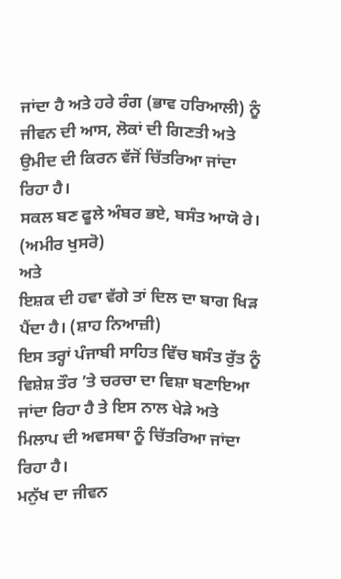ਜਾਂਦਾ ਹੈ ਅਤੇ ਹਰੇ ਰੰਗ (ਭਾਵ ਹਰਿਆਲੀ) ਨੂੰ ਜੀਵਨ ਦੀ ਆਸ, ਲੋਕਾਂ ਦੀ ਗਿਣਤੀ ਅਤੇ ਉਮੀਦ ਦੀ ਕਿਰਨ ਵੱਜੋਂ ਚਿੱਤਰਿਆ ਜਾਂਦਾ ਰਿਹਾ ਹੈ।
ਸਕਲ ਬਣ ਫੂਲੇ ਅੰਬਰ ਭਏ, ਬਸੰਤ ਆਯੋ ਰੇ। (ਅਮੀਰ ਖੁਸਰੋ)
ਅਤੇ
ਇਸ਼ਕ ਦੀ ਹਵਾ ਵੱਗੇ ਤਾਂ ਦਿਲ ਦਾ ਬਾਗ ਖਿੜ ਪੈਂਦਾ ਹੈ। (ਸ਼ਾਹ ਨਿਆਜ਼ੀ)
ਇਸ ਤਰ੍ਹਾਂ ਪੰਜਾਬੀ ਸਾਹਿਤ ਵਿੱਚ ਬਸੰਤ ਰੁੱਤ ਨੂੰ ਵਿਸ਼ੇਸ਼ ਤੌਰ ’ਤੇ ਚਰਚਾ ਦਾ ਵਿਸ਼ਾ ਬਣਾਇਆ ਜਾਂਦਾ ਰਿਹਾ ਹੈ ਤੇ ਇਸ ਨਾਲ ਖੇੜੇ ਅਤੇ ਮਿਲਾਪ ਦੀ ਅਵਸਥਾ ਨੂੰ ਚਿੱਤਰਿਆ ਜਾਂਦਾ ਰਿਹਾ ਹੈ।
ਮਨੁੱਖ ਦਾ ਜੀਵਨ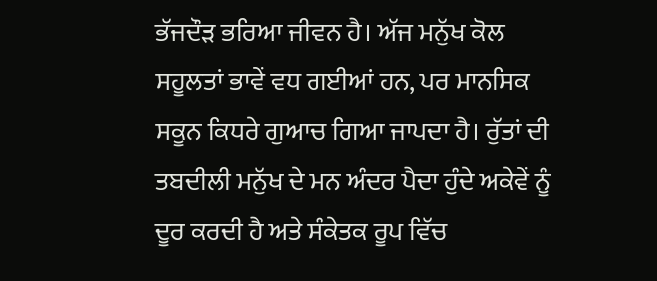ਭੱਜਦੌੜ ਭਰਿਆ ਜੀਵਨ ਹੈ। ਅੱਜ ਮਨੁੱਖ ਕੋਲ ਸਹੂਲਤਾਂ ਭਾਵੇਂ ਵਧ ਗਈਆਂ ਹਨ, ਪਰ ਮਾਨਸਿਕ ਸਕੂਨ ਕਿਧਰੇ ਗੁਆਚ ਗਿਆ ਜਾਪਦਾ ਹੈ। ਰੁੱਤਾਂ ਦੀ ਤਬਦੀਲੀ ਮਨੁੱਖ ਦੇ ਮਨ ਅੰਦਰ ਪੈਦਾ ਹੁੰਦੇ ਅਕੇਵੇਂ ਨੂੰ ਦੂਰ ਕਰਦੀ ਹੈ ਅਤੇ ਸੰਕੇਤਕ ਰੂਪ ਵਿੱਚ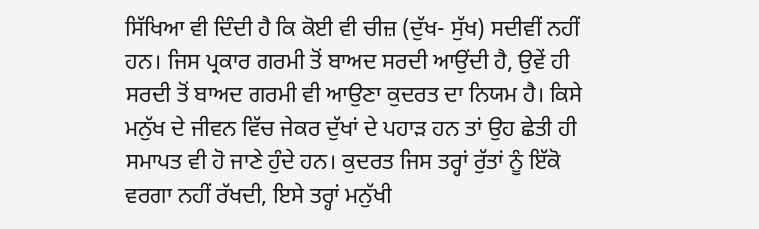ਸਿੱਖਿਆ ਵੀ ਦਿੰਦੀ ਹੈ ਕਿ ਕੋਈ ਵੀ ਚੀਜ਼ (ਦੁੱਖ- ਸੁੱਖ) ਸਦੀਵੀਂ ਨਹੀਂ ਹਨ। ਜਿਸ ਪ੍ਰਕਾਰ ਗਰਮੀ ਤੋਂ ਬਾਅਦ ਸਰਦੀ ਆਉਂਦੀ ਹੈ, ਉਵੇਂ ਹੀ ਸਰਦੀ ਤੋਂ ਬਾਅਦ ਗਰਮੀ ਵੀ ਆਉਣਾ ਕੁਦਰਤ ਦਾ ਨਿਯਮ ਹੈ। ਕਿਸੇ ਮਨੁੱਖ ਦੇ ਜੀਵਨ ਵਿੱਚ ਜੇਕਰ ਦੁੱਖਾਂ ਦੇ ਪਹਾੜ ਹਨ ਤਾਂ ਉਹ ਛੇਤੀ ਹੀ ਸਮਾਪਤ ਵੀ ਹੋ ਜਾਣੇ ਹੁੰਦੇ ਹਨ। ਕੁਦਰਤ ਜਿਸ ਤਰ੍ਹਾਂ ਰੁੱਤਾਂ ਨੂੰ ਇੱਕੋ ਵਰਗਾ ਨਹੀਂ ਰੱਖਦੀ, ਇਸੇ ਤਰ੍ਹਾਂ ਮਨੁੱਖੀ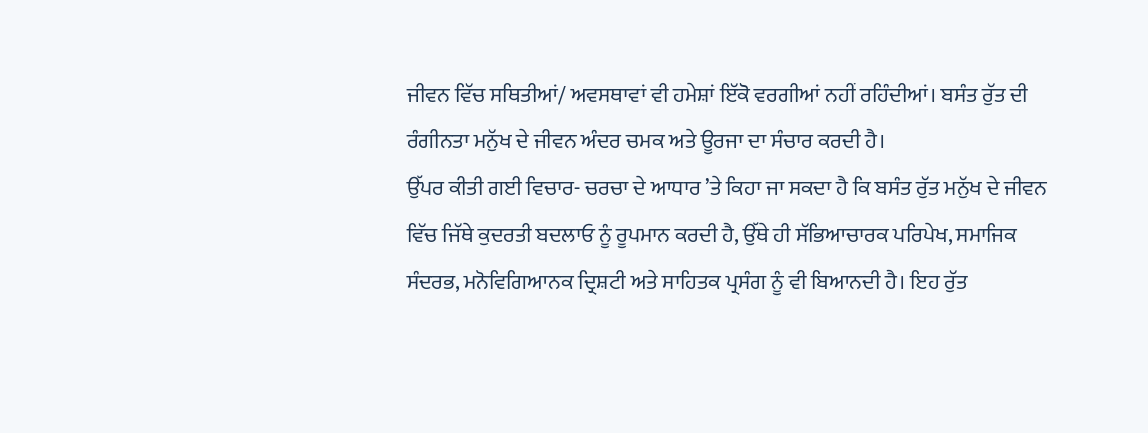ਜੀਵਨ ਵਿੱਚ ਸਥਿਤੀਆਂ/ ਅਵਸਥਾਵਾਂ ਵੀ ਹਮੇਸ਼ਾਂ ਇੱਕੋ ਵਰਗੀਆਂ ਨਹੀਂ ਰਹਿੰਦੀਆਂ। ਬਸੰਤ ਰੁੱਤ ਦੀ ਰੰਗੀਨਤਾ ਮਨੁੱਖ ਦੇ ਜੀਵਨ ਅੰਦਰ ਚਮਕ ਅਤੇ ਊਰਜਾ ਦਾ ਸੰਚਾਰ ਕਰਦੀ ਹੈ।
ਉੱਪਰ ਕੀਤੀ ਗਈ ਵਿਚਾਰ- ਚਰਚਾ ਦੇ ਆਧਾਰ ’ਤੇ ਕਿਹਾ ਜਾ ਸਕਦਾ ਹੈ ਕਿ ਬਸੰਤ ਰੁੱਤ ਮਨੁੱਖ ਦੇ ਜੀਵਨ ਵਿੱਚ ਜਿੱਥੇ ਕੁਦਰਤੀ ਬਦਲਾਓ ਨੂੰ ਰੂਪਮਾਨ ਕਰਦੀ ਹੈ, ਉੱਥੇ ਹੀ ਸੱਭਿਆਚਾਰਕ ਪਰਿਪੇਖ, ਸਮਾਜਿਕ ਸੰਦਰਭ, ਮਨੋਵਿਗਿਆਨਕ ਦ੍ਰਿਸ਼ਟੀ ਅਤੇ ਸਾਹਿਤਕ ਪ੍ਰਸੰਗ ਨੂੰ ਵੀ ਬਿਆਨਦੀ ਹੈ। ਇਹ ਰੁੱਤ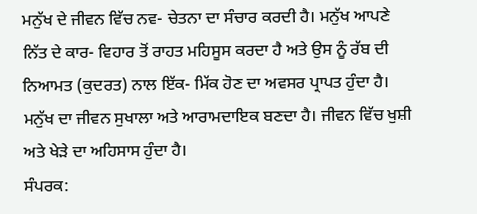ਮਨੁੱਖ ਦੇ ਜੀਵਨ ਵਿੱਚ ਨਵ- ਚੇਤਨਾ ਦਾ ਸੰਚਾਰ ਕਰਦੀ ਹੈ। ਮਨੁੱਖ ਆਪਣੇ ਨਿੱਤ ਦੇ ਕਾਰ- ਵਿਹਾਰ ਤੋਂ ਰਾਹਤ ਮਹਿਸੂਸ ਕਰਦਾ ਹੈ ਅਤੇ ਉਸ ਨੂੰ ਰੱਬ ਦੀ ਨਿਆਮਤ (ਕੁਦਰਤ) ਨਾਲ ਇੱਕ- ਮਿੱਕ ਹੋਣ ਦਾ ਅਵਸਰ ਪ੍ਰਾਪਤ ਹੁੰਦਾ ਹੈ। ਮਨੁੱਖ ਦਾ ਜੀਵਨ ਸੁਖਾਲਾ ਅਤੇ ਆਰਾਮਦਾਇਕ ਬਣਦਾ ਹੈ। ਜੀਵਨ ਵਿੱਚ ਖੁਸ਼ੀ ਅਤੇ ਖੇੜੇ ਦਾ ਅਹਿਸਾਸ ਹੁੰਦਾ ਹੈ।
ਸੰਪਰਕ: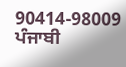90414-98009
ਪੰਜਾਬੀ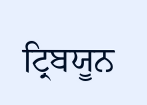ਟ੍ਰਿਬਯੂਨ